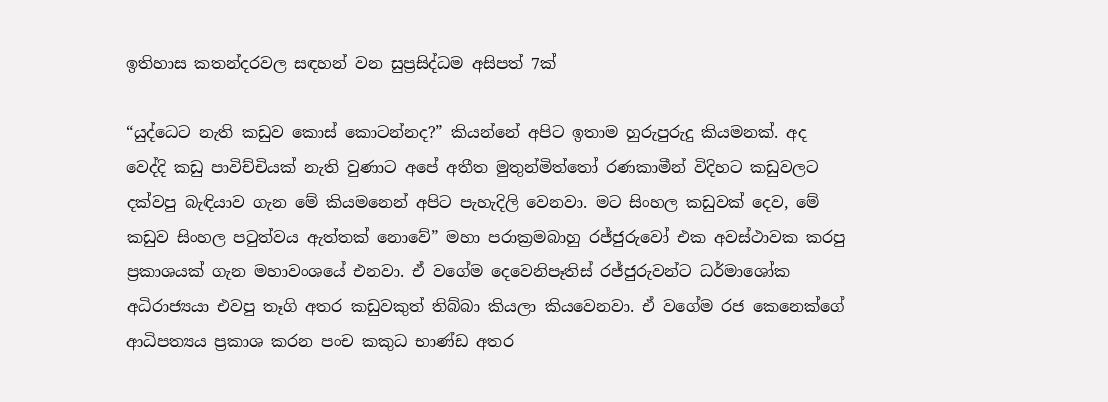ඉතිහාස කතන්දරවල සඳහන් වන සුප්‍රසිද්ධම අසිපත් 7ක්

“යුද්ධෙට නැති කඩුව කොස් කොටන්නද?” කියන්නේ අපිට ඉතාම හුරුපුරුදු කියමනක්. අද වෙද්දි කඩු පාවිච්චියක් නැති වුණාට අපේ අතීත මුතුන්මිත්තෝ රණකාමීන් විදිහට කඩුවලට දක්වපු බැඳියාව ගැන මේ කියමනෙන් අපිට පැහැදිලි වෙනවා. මට සිංහල කඩුවක් දෙව, මේ කඩුව සිංහල පටුත්වය ඇත්තක් නොවේ” මහා පරාක්‍රමබාහු රජ්ජුරුවෝ එක අවස්ථාවක කරපු ප්‍රකාශයක් ගැන මහාවංශයේ එනවා. ඒ වගේම දෙවෙනිපෑතිස් රජ්ජුරුවන්ට ධර්මාශෝක අධිරාජ්‍යයා එවපු තෑගි අතර කඩුවකුත් තිබ්බා කියලා කියවෙනවා. ඒ වගේම රජ කෙනෙක්ගේ ආධිපත්‍යය ප්‍රකාශ කරන පංච කකුධ භාණ්ඩ අතර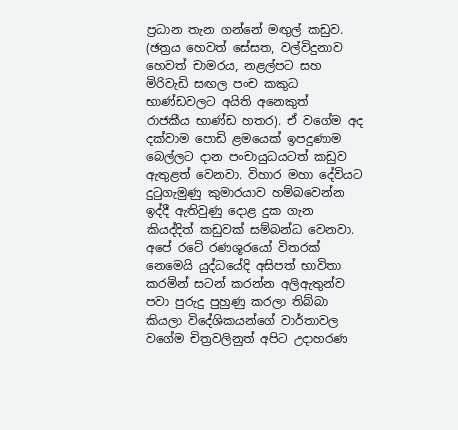ප්‍රධාන තැන ගන්නේ මඟුල් කඩුව. (ඡත්‍රය හෙවත් සේසත, වල්විදුනාව හෙවත් චාමරය, නළල්පට සහ මිරිවැඩි සඟල පංච කකුධ භාණ්ඩවලට අයිති අනෙකුත්  රාජකීය භාණ්ඩ හතර). ඒ වගේම අද දක්වාම පොඩි ළමයෙක් ඉපදුණාම බෙල්ලට දාන පංචායුධයටත් කඩුව ඇතුළත් වෙනවා. විහාර මහා දේවියට දුටුගැමුණු කුමාරයාව හම්බවෙන්න ඉද්දී ඇතිවුණු දොළ දුක ගැන කියද්දිත් කඩුවක් සම්බන්ධ වෙනවා. අපේ රටේ රණශූරයෝ විතරක් නෙමෙයි යුද්ධයේදි අසිපත් භාවිතා කරමින් සටන් කරන්න අලිඇතුන්ව පවා පුරුදු පුහුණු කරලා තිබ්බා කියලා විදේශිකයන්ගේ වාර්තාවල වගේම චිත්‍රවලිනුත් අපිට උදාහරණ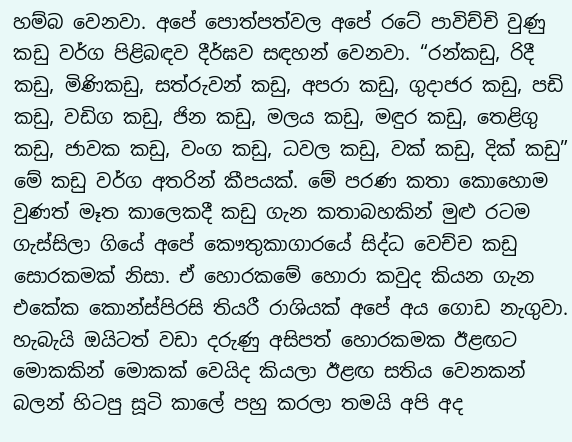හම්බ වෙනවා. අපේ පොත්පත්වල අපේ රටේ පාවිච්චි වුණු කඩු වර්ග පිළිබඳව දීර්ඝව සඳහන් වෙනවා. “රන්කඩු, රිදී කඩු, මිණිකඩු, සත්රුවන් කඩු, අපරා කඩු, ගුදාජර කඩු, පඩි කඩු, වඩිග කඩු, ජින කඩු, මලය කඩු, මඳුර කඩු, තෙළිගු කඩු, ජාවක කඩු, වංග කඩු, ධවල කඩු, වක්‌ කඩු, දික්‌ කඩු” මේ කඩු වර්ග අතරින් කීපයක්. මේ පරණ කතා කොහොම වුණත් මෑත කාලෙකදී කඩු ගැන කතාබහකින් මුළු රටම ගැස්සිලා ගියේ අපේ කෞතුකාගාරයේ සිද්ධ වෙච්ච කඩු සොරකමක් නිසා. ඒ හොරකමේ හොරා කවුද කියන ගැන එකේක කොන්ස්පිරසි තියරී රාශියක් අපේ අය ගොඩ නැගුවා. හැබැයි ඔයිටත් වඩා දරුණු අසිපත් හොරකමක ඊළඟට මොකකින් මොකක් වෙයිද කියලා ඊළඟ සතිය වෙනකන් බලන් හිටපු සූටි කාලේ පහු කරලා තමයි අපි අද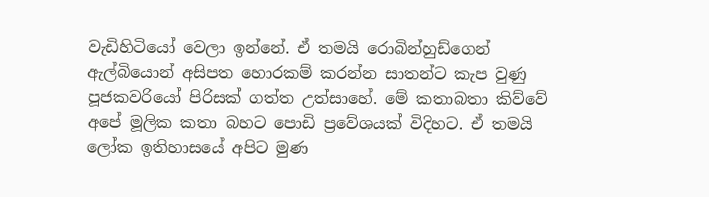වැඩිහිටියෝ වෙලා ඉන්නේ. ඒ තමයි රොබින්හුඩ්ගෙන් ඇල්බියොන් අසිපත හොරකම් කරන්න සාතන්ට කැප වුණු පූජකවරියෝ පිරිසක් ගත්ත උත්සාහේ. මේ කතාබතා කිව්වේ අපේ මූලික කතා බහට පොඩි ප්‍රවේශයක් විදිහට. ඒ තමයි ලෝක ඉතිහාසයේ අපිට මුණ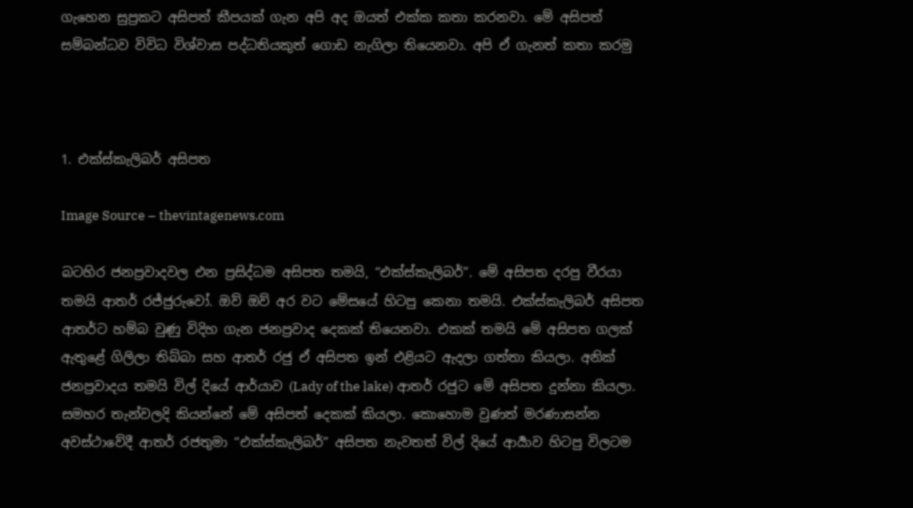ගැහෙන සුප්‍රකට අසිපත් කීපයක් ගැන අපි අද ඔයත් එක්ක කතා කරනවා. මේ අසිපත් සම්බන්ධව විවිධ විශ්වාස පද්ධතියකුත් ගොඩ නැගිලා තියෙනවා. අපි ඒ ගැනත් කතා කරමු



1. එක්ස්කැලිබර් අසිපත

Image Source – thevintagenews.com

බටහිර ජනප්‍රවාදවල එන ප්‍රසිද්ධම අසිපත තමයි, “එක්ස්කැලිබර්”. මේ අසිපත දරපු වීරයා තමයි ආතර් රජ්ජුරුවෝ. ඔව් ඔව් අර වට මේසයේ හිටපු කෙනා තමයි. එක්ස්කැලිබර් අසිපත ආතර්ට හම්බ වුණු විදිහ ගැන ජනප්‍රවාද දෙකක් තියෙනවා. එකක් තමයි මේ අසිපත ගලක් ඇතුළේ ගිලිලා තිබ්බා සහ ආතර් රජු ඒ අසිපත ඉන් එළියට ඇදලා ගත්තා කියලා. අනික් ජනප්‍රවාදය තමයි විල් දියේ ආර්යාව (Lady of the lake) ආතර් රජුට මේ අසිපත දුන්නා කියලා. සමහර තැන්වලදි කියන්නේ මේ අසිපත් දෙකක් කියලා. කොහොම වුණත් මරණාසන්න අවස්ථාවේදී ආතර් රජතුමා “එක්ස්කැලිබර්” අසිපත නැවතත් විල් දියේ ආර්‍යාව හිටපු විලටම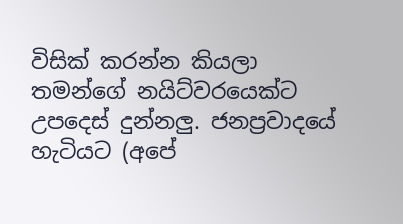විසික් කරන්න කියලා තමන්ගේ නයිට්වරයෙක්ට උපදෙස් දුන්නලු. ජනප්‍රවාදයේ හැටියට (අපේ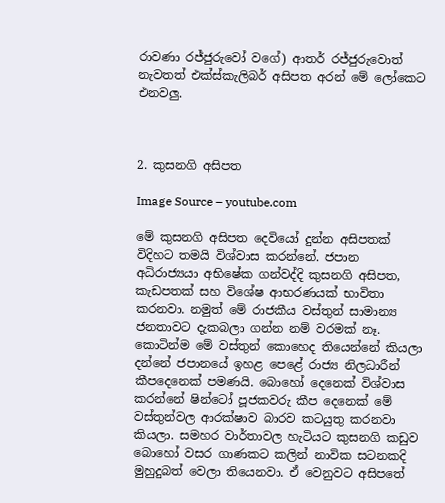රාවණා රජ්ජුරුවෝ වගේ) ආතර් රජ්ජුරුවොත් නැවතත් එක්ස්කැලිබර් අසිපත අරන් මේ ලෝකෙට එනවලු.



2. කුසනගි අසිපත

Image Source – youtube.com

මේ කුසනගි අසිපත දෙවියෝ දුන්න අසිපතක් විදිහට තමයි විශ්වාස කරන්නේ. ජපාන අධිරාජ්‍යයා අභිෂේක ගන්වද්දි කුසනගි අසිපත, කැඩපතක් සහ විශේෂ ආභරණයක් භාවිතා කරනවා. නමුත් මේ රාජකීය වස්තුන් සාමාන්‍ය ජනතාවට දැකබලා ගන්න නම් වරමක් නෑ. කොටින්ම මේ වස්තුන් කොහෙද තියෙන්නේ කියලා දන්නේ ජපානයේ ඉහළ පෙළේ රාජ්‍ය නිලධාරීන් කීපදෙනෙක් පමණයි. බොහෝ දෙනෙක් විශ්වාස කරන්නේ ෂින්ටෝ පූජකවරු කීප දෙනෙක් මේ වස්තුන්වල ආරක්ෂාව බාරව කටයුතු කරනවා කියලා. සමහර වාර්තාවල හැටියට කුසනගි කඩුව බොහෝ වසර ගාණකට කලින් නාවික සටනකදි මුහුදුබත් වෙලා තියෙනවා. ඒ වෙනුවට අසිපතේ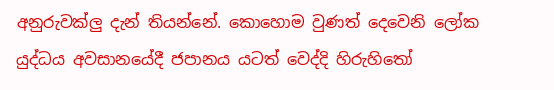අනුරුවක්ලු දැන් තියන්නේ. කොහොම වුණත් දෙවෙනි ලෝක යුද්ධය අවසානයේදී ජපානය යටත් වෙද්දි හිරුහිතෝ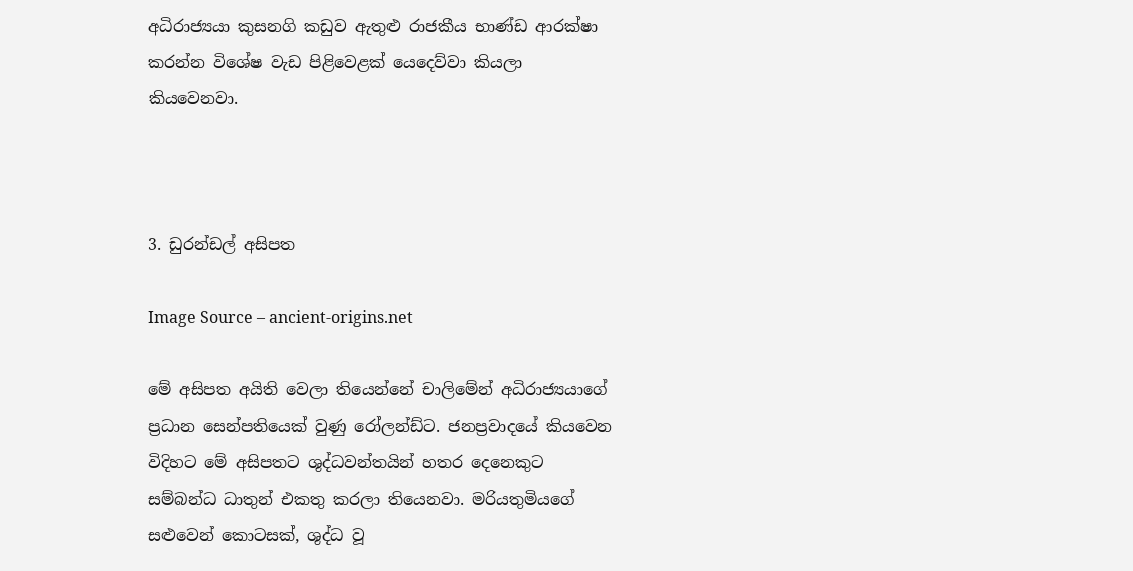අධිරාජ්‍යයා කුසනගි කඩුව ඇතුළු රාජකීය භාණ්ඩ ආරක්ෂා කරන්න විශේෂ වැඩ පිළිවෙළක් යෙදෙව්වා කියලා කියවෙනවා.



3. ඩුරන්ඩල් අසිපත

Image Source – ancient-origins.net

මේ අසිපත අයිති වෙලා තියෙන්නේ චාලිමේන් අධිරාජ්‍යයාගේ ප්‍රධාන සෙන්පතියෙක් වුණු රෝලන්ඩ්ට. ජනප්‍රවාදයේ කියවෙන විදිහට මේ අසිපතට ශුද්ධවන්තයින් හතර දෙනෙකුට සම්බන්ධ ධාතුන් එකතු කරලා තියෙනවා. මරියතුමියගේ සළුවෙන් කොටසක්, ශුද්ධ වූ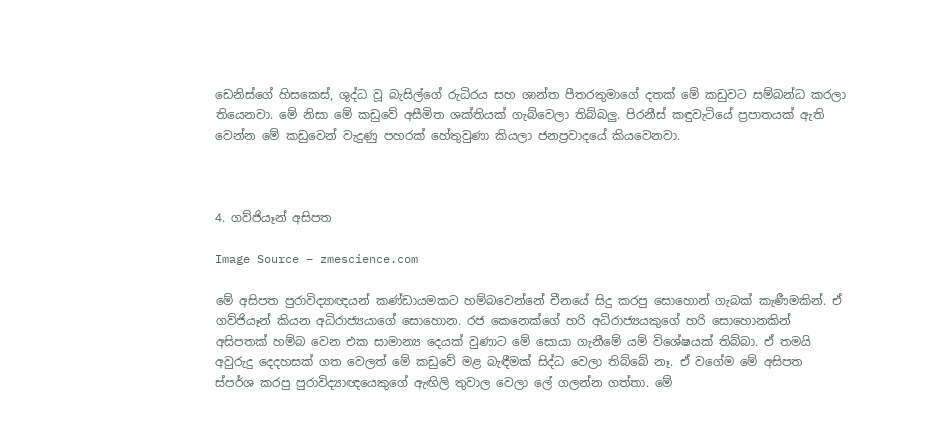ඩෙනිස්ගේ හිසකෙස්, ශුද්ධ වූ බැසිල්ගේ රුධිරය සහ ශාන්ත පීතරතුමාගේ දතක් මේ කඩුවට සම්බන්ධ කරලා තියෙනවා. මේ නිසා මේ කඩුවේ අසීමිත ශක්තියක් ගැබ්වෙලා තිබ්බලු. පිරනීස් කඳුවැටියේ ප්‍රපාතයක් ඇති වෙන්න මේ කඩුවෙන් වැදුණු පහරක් හේතුවුණා කියලා ජනප්‍රවාදයේ කියවෙනවා.



4. ගව්ජියෑන් අසිපත

Image Source – zmescience.com

මේ අසිපත පුරාවිද්‍යාඥයන් කණ්ඩායමකට හම්බවෙන්නේ චීනයේ සිදු කරපු සොහොන් ගැබක් කැණීමකින්. ඒ ගව්ජියෑන් කියන අධිරාජ්‍යයාගේ සොහොන. රජ කෙනෙක්ගේ හරි අධිරාජ්‍යයකුගේ හරි සොහොනකින් අසිපතක් හම්බ වෙන එක සාමාන්‍ය දෙයක් වුණාට මේ සොයා ගැනීමේ යම් විශේෂයක් තිබ්බා. ඒ තමයි අවුරුදු දෙදහසක් ගත වෙලත් මේ කඩුවේ මළ බැඳීමක් සිද්ධ වෙලා තිබ්බේ නෑ. ඒ වගේම මේ අසිපත ස්පර්ශ කරපු පුරාවිද්‍යාඥයෙකුගේ ඇඟිලි තුවාල වෙලා ලේ ගලන්න ගත්තා. මේ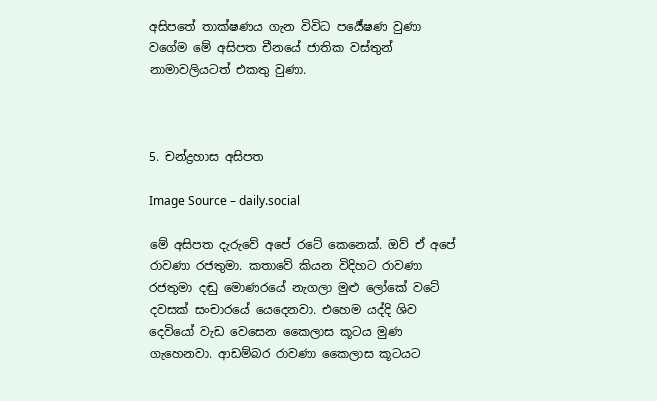අසිපතේ තාක්ෂණය ගැන විවිධ පර්‍යේෂණ වුණා වගේම මේ අසිපත චීනයේ ජාතික වස්තුන් නාමාවලියටත් එකතු වුණා.



5. චන්ද්‍රහාස අසිපත

Image Source – daily.social

මේ අසිපත දැරුවේ අපේ රටේ කෙනෙක්. ඔව් ඒ අපේ රාවණා රජතුමා. කතාවේ කියන විදිහට රාවණා රජතුමා දඬු මොණරයේ නැගලා මුළු ලෝකේ වටේ දවසක් සංචාරයේ යෙදෙනවා. එහෙම යද්දි ශිව දෙවියෝ වැඩ වෙසෙන කෛලාස කූටය මුණ ගැහෙනවා. ආඩම්බර රාවණා කෛලාස කූටයට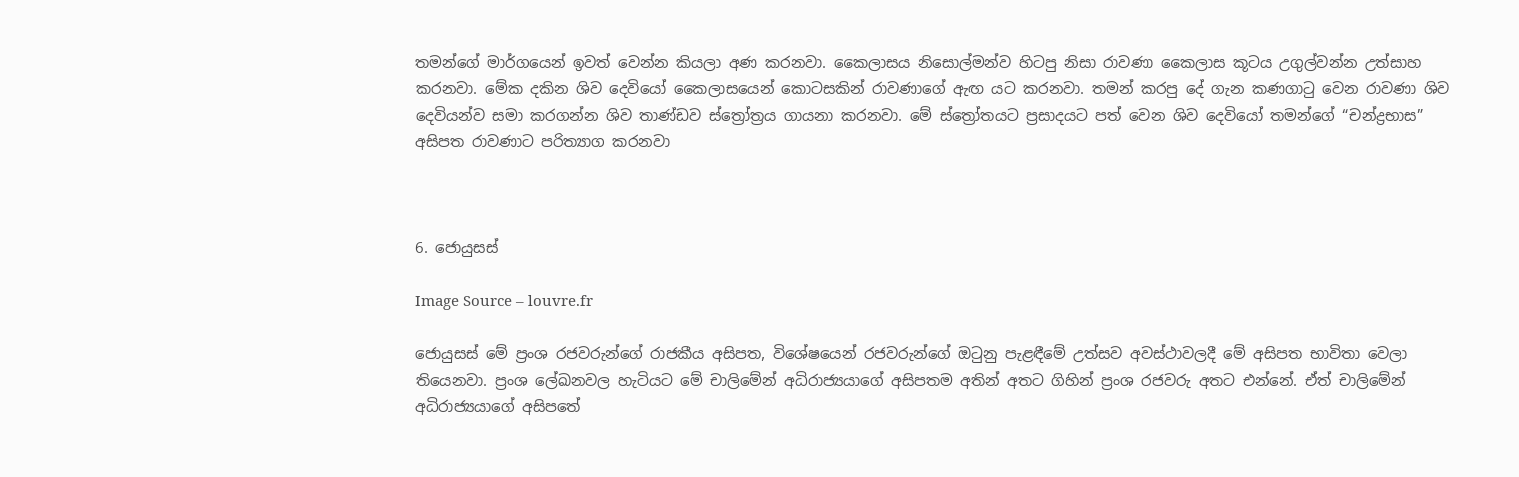තමන්ගේ මාර්ගයෙන් ඉවත් වෙන්න කියලා අණ කරනවා. කෛලාසය නිසොල්මන්ව හිටපු නිසා රාවණා කෛලාස කූටය උගුල්වන්න උත්සාහ කරනවා. මේක දකින ශිව දෙවියෝ කෛලාසයෙන් කොටසකින් රාවණාගේ ඇඟ යට කරනවා. තමන් කරපු දේ ගැන කණගාටු වෙන රාවණා ශිව දෙවියන්ව සමා කරගන්න ශිව තාණ්ඩව ස්ත්‍රෝත්‍රය ගායනා කරනවා. මේ ස්ත්‍රෝතයට ප්‍රසාදයට පත් වෙන ශිව දෙවියෝ තමන්ගේ “චන්ද්‍රභාස” අසිපත රාවණාට පරිත්‍යාග කරනවා



6. ජොයුසස්

Image Source – louvre.fr

ජොයුසස් මේ ප්‍රංශ රජවරුන්ගේ රාජකීය අසිපත, විශේෂයෙන් රජවරුන්ගේ ඔටුනු පැළඳීමේ උත්සව අවස්ථාවලදී මේ අසිපත භාවිතා වෙලා තියෙනවා. ප්‍රංශ ලේඛනවල හැටියට මේ චාලිමේන් අධිරාජ්‍යයාගේ අසිපතම අතින් අතට ගිහින් ප්‍රංශ රජවරු අතට එන්නේ. ඒත් චාලිමේන් අධිරාජ්‍යයාගේ අසිපතේ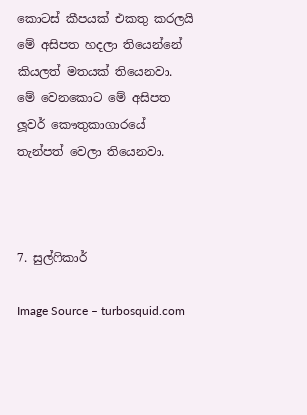කොටස් කීපයක් එකතු කරලයි මේ අසිපත හදලා තියෙන්නේ කියලත් මතයක් තියෙනවා. මේ වෙනකොට මේ අසිපත ලූවර් කෞතුකාගාරයේ තැන්පත් වෙලා තියෙනවා.



7. සුල්ෆිකාර්

Image Source – turbosquid.com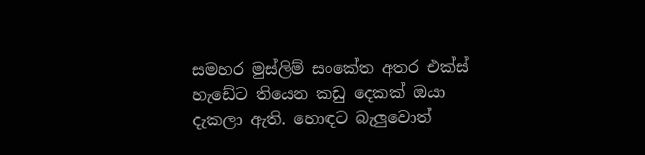සමහර මුස්ලිම් සංකේත අතර එක්ස් හැඩේට තියෙන කඩු දෙකක් ඔයා දැකලා ඇති. හොඳට බැලුවොත්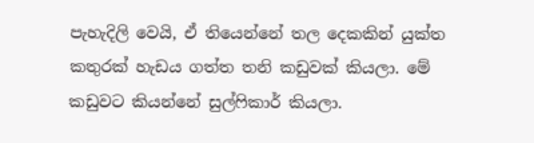පැහැදිලි වෙයි, ඒ තියෙන්නේ තල දෙකකින් යුක්ත කතුරක් හැඩය ගත්ත තනි කඩුවක් කියලා. මේ කඩුවට කියන්නේ සුල්ෆිකාර් කියලා.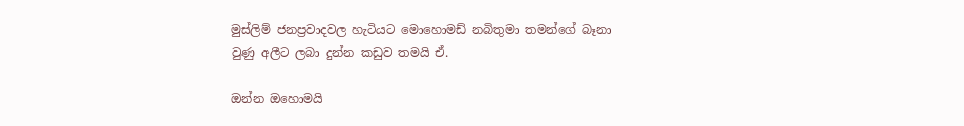මුස්ලිම් ජනප්‍රවාදවල හැටියට මොහොමඩ් නබිතුමා තමන්ගේ බෑනා වුණු අලීට ලබා දුන්න කඩුව තමයි ඒ.

ඔන්න ඔහොමයි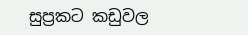සුප්‍රකට කඩුවල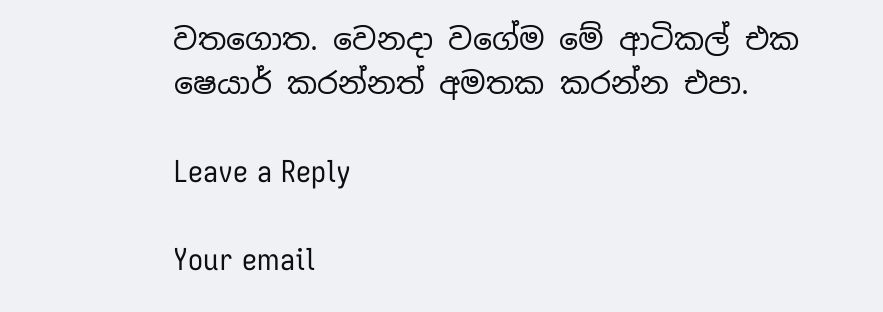වතගොත. වෙනදා වගේම මේ ආටිකල් එක ෂෙයාර් කරන්නත් අමතක කරන්න එපා.

Leave a Reply

Your email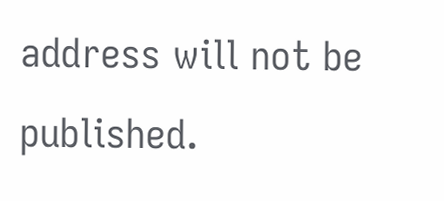address will not be published.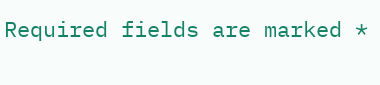Required fields are marked *